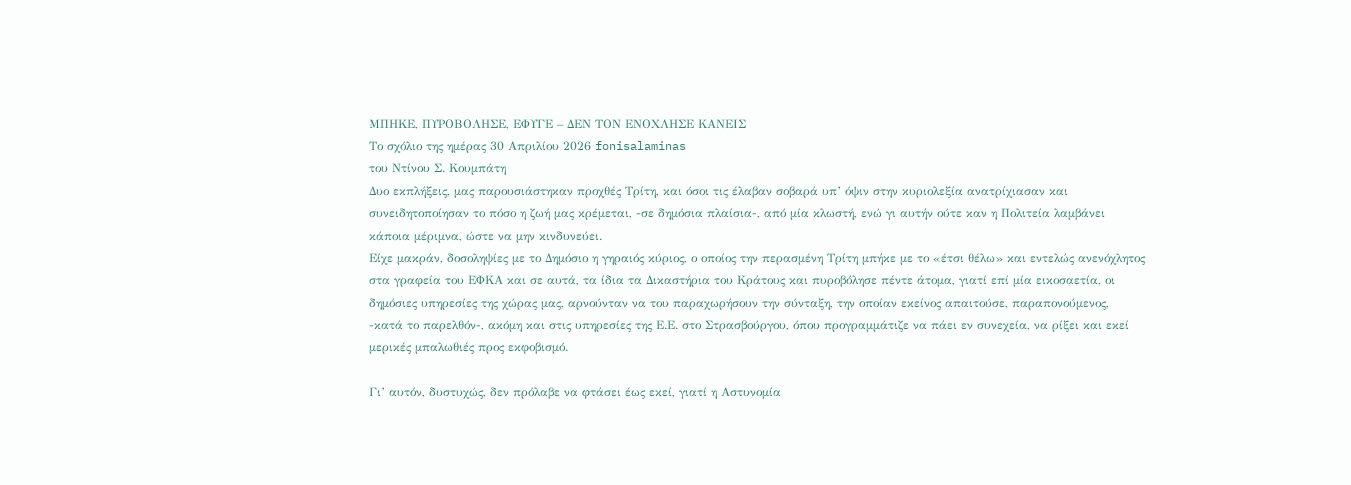ΜΠΗΚΕ, ΠΥΡΟΒΟΛΗΣΕ, ΕΦΥΓΕ – ΔΕΝ ΤΟΝ ΕΝΟΧΛΗΣΕ ΚΑΝΕΙΣ
Το σχόλιο της ημέρας 30 Απριλίου 2026 fonisalaminas
του Ντίνου Σ. Κουμπάτη
Δυο εκπλήξεις, μας παρουσιάστηκαν προχθές Τρίτη, και όσοι τις έλαβαν σοβαρά υπ’ όψιν στην κυριολεξία ανατρίχιασαν και συνειδητοποίησαν το πόσο η ζωή μας κρέμεται, -σε δημόσια πλαίσια-, από μία κλωστή, ενώ γι αυτήν ούτε καν η Πολιτεία λαμβάνει κάποια μέριμνα, ώστε να μην κινδυνεύει.
Είχε μακράν, δοσοληψίες με το Δημόσιο η γηραιός κύριος, ο οποίος την περασμένη Τρίτη μπήκε με το «έτσι θέλω» και εντελώς ανενόχλητος στα γραφεία του ΕΦΚΑ και σε αυτά, τα ίδια τα Δικαστήρια του Κράτους και πυροβόλησε πέντε άτομα, γιατί επί μία εικοσαετία, οι δημόσιες υπηρεσίες της χώρας μας, αρνούνταν να του παραχωρήσουν την σύνταξη, την οποίαν εκείνος απαιτούσε, παραπονούμενος, -κατά το παρελθόν-, ακόμη και στις υπηρεσίες της Ε.Ε. στο Στρασβούργου, όπου προγραμμάτιζε να πάει εν συνεχεία, να ρίξει και εκεί μερικές μπαλωθιές προς εκφοβισμό.

Γι’ αυτόν, δυστυχώς, δεν πρόλαβε να φτάσει έως εκεί, γιατί η Αστυνομία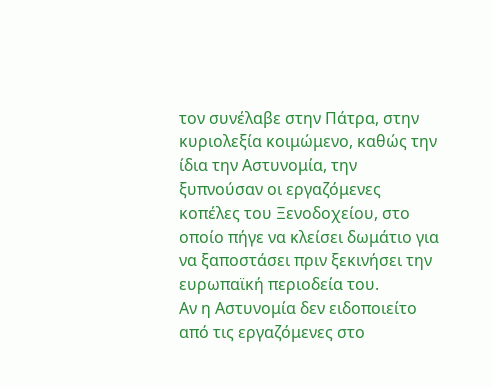τον συνέλαβε στην Πάτρα, στην κυριολεξία κοιμώμενο, καθώς την ίδια την Αστυνομία, την ξυπνούσαν οι εργαζόμενες κοπέλες του Ξενοδοχείου, στο οποίο πήγε να κλείσει δωμάτιο για να ξαποστάσει πριν ξεκινήσει την ευρωπαϊκή περιοδεία του.
Αν η Αστυνομία δεν ειδοποιείτο από τις εργαζόμενες στο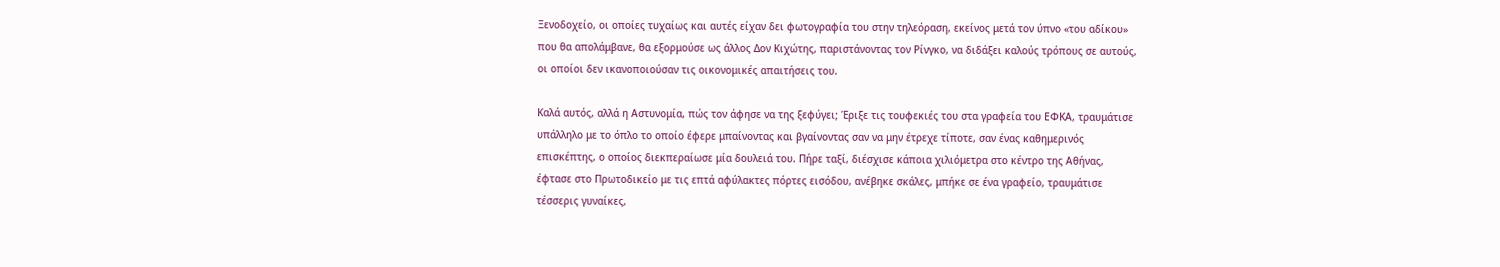Ξενοδοχείο, οι οποίες τυχαίως και αυτές είχαν δει φωτογραφία του στην τηλεόραση, εκείνος μετά τον ύπνο «του αδίκου» που θα απολάμβανε, θα εξορμούσε ως άλλος Δον Κιχώτης, παριστάνοντας τον Ρίνγκο, να διδάξει καλούς τρόπους σε αυτούς, οι οποίοι δεν ικανοποιούσαν τις οικονομικές απαιτήσεις του.

Καλά αυτός, αλλά η Αστυνομία, πώς τον άφησε να της ξεφύγει; Έριξε τις τουφεκιές του στα γραφεία του ΕΦΚΑ, τραυμάτισε υπάλληλο με το όπλο το οποίο έφερε μπαίνοντας και βγαίνοντας σαν να μην έτρεχε τίποτε, σαν ένας καθημερινός επισκέπτης, ο οποίος διεκπεραίωσε μία δουλειά του. Πήρε ταξί, διέσχισε κάποια χιλιόμετρα στο κέντρο της Αθήνας, έφτασε στο Πρωτοδικείο με τις επτά αφύλακτες πόρτες εισόδου, ανέβηκε σκάλες, μπήκε σε ένα γραφείο, τραυμάτισε τέσσερις γυναίκες,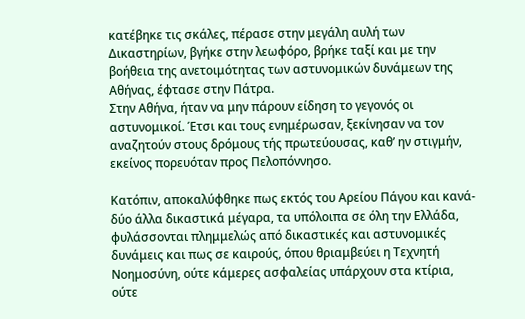κατέβηκε τις σκάλες, πέρασε στην μεγάλη αυλή των Δικαστηρίων, βγήκε στην λεωφόρο, βρήκε ταξί και με την βοήθεια της ανετοιμότητας των αστυνομικών δυνάμεων της Αθήνας, έφτασε στην Πάτρα.
Στην Αθήνα, ήταν να μην πάρουν είδηση το γεγονός οι αστυνομικοί. Έτσι και τους ενημέρωσαν, ξεκίνησαν να τον αναζητούν στους δρόμους τής πρωτεύουσας, καθ’ ην στιγμήν, εκείνος πορευόταν προς Πελοπόννησο.

Κατόπιν, αποκαλύφθηκε πως εκτός του Αρείου Πάγου και κανά-δύο άλλα δικαστικά μέγαρα, τα υπόλοιπα σε όλη την Ελλάδα, φυλάσσονται πλημμελώς από δικαστικές και αστυνομικές δυνάμεις και πως σε καιρούς, όπου θριαμβεύει η Τεχνητή Νοημοσύνη, ούτε κάμερες ασφαλείας υπάρχουν στα κτίρια, ούτε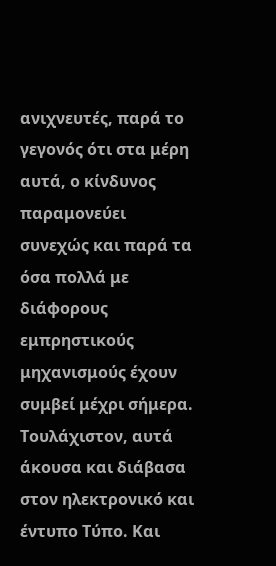ανιχνευτές, παρά το γεγονός ότι στα μέρη αυτά, ο κίνδυνος παραμονεύει συνεχώς και παρά τα όσα πολλά με διάφορους εμπρηστικούς μηχανισμούς έχουν συμβεί μέχρι σήμερα.
Τουλάχιστον, αυτά άκουσα και διάβασα στον ηλεκτρονικό και έντυπο Τύπο. Και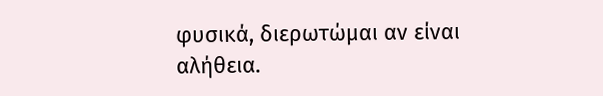φυσικά, διερωτώμαι αν είναι αλήθεια.